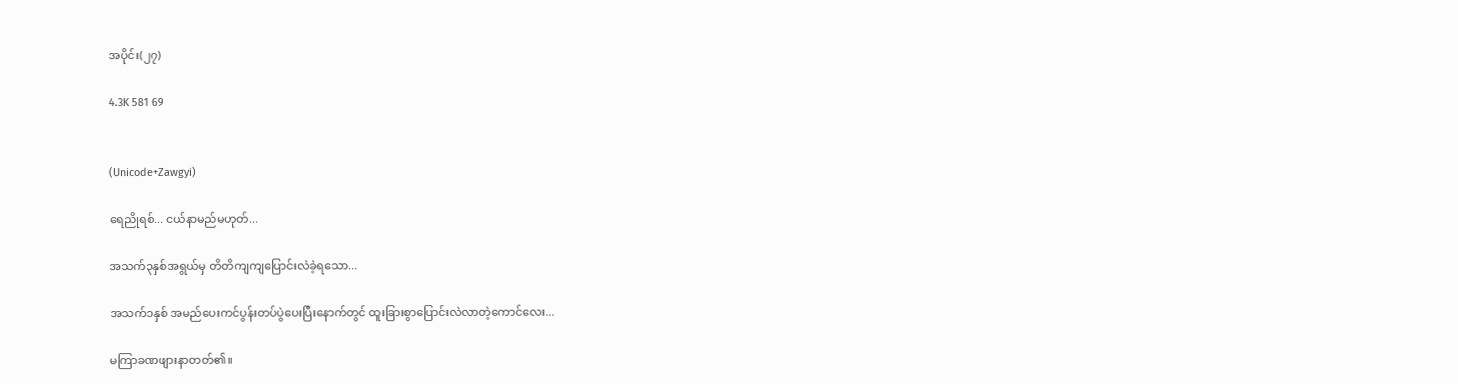အပိုင်း(၂၇)

4.3K 581 69


(Unicode+Zawgyi)

ရေညိုရစ်... ငယ်နာမည်မဟုတ်...

အသက်၃နှစ်အရွယ်မှ တိတိကျကျပြောင်းလဲခဲ့ရသော...

အသက်၁နှစ် အမည်ပေးကင်ပွန်းတပ်ပွဲပေးပြီးနောက်တွင် ထူးခြားစွာပြောင်းလဲလာတဲ့ကောင်လေး...

မကြာခဏဖျားနာတတ်၏။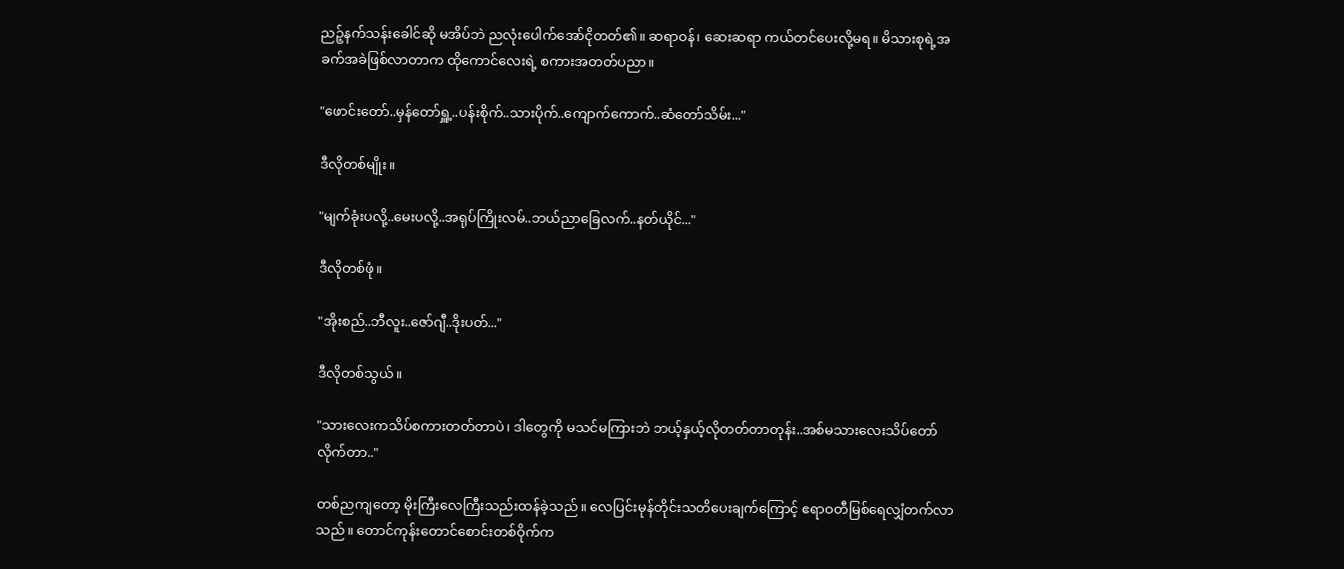ညဉ့်နက်သန်းခေါင်ဆို မအိပ်ဘဲ ညလုံးပေါက်အော်ငိုတတ်၏။ ဆရာဝန်၊ ဆေးဆရာ ကယ်တင်ပေးလို့မရ။ မိသားစုရဲ့အခက်အခဲဖြစ်လာတာက ထိုကောင်လေးရဲ့ စကားအတတ်ပညာ။

"ဖောင်းတော်..မှန်တော်ရှူ့..ပန်းစိုက်..သားပိုက်..ကျောက်ကောက်..ဆံတော်သိမ်း..."

ဒီလိုတစ်မျိုး။

"မျက်ခုံးပလို့..မေးပလို့..အရုပ်ကြိုးလမ်..ဘယ်ညာခြေလက်..နတ်ယိုင်..."

ဒီလိုတစ်ဖုံ။

"အိုးစည်..ဘီလူး..ဇော်ဂျီ..ဒိုးပတ်..."

ဒီလိုတစ်သွယ်။

"သားလေးကသိပ်စကားတတ်တာပဲ၊ ဒါတွေကို မသင်မကြားဘဲ ဘယ့်နှယ့်လိုတတ်တာတုန်း..အစ်မသားလေးသိပ်တော်လိုက်တာ.."

တစ်ညကျတော့ မိုးကြီးလေကြီးသည်းထန်ခဲ့သည်။ လေပြင်းမုန်တိုင်းသတိပေးချက်ကြောင့် ဧရာဝတီမြစ်ရေလျှံတက်လာသည်။ တောင်ကုန်းတောင်စောင်းတစ်ဝိုက်က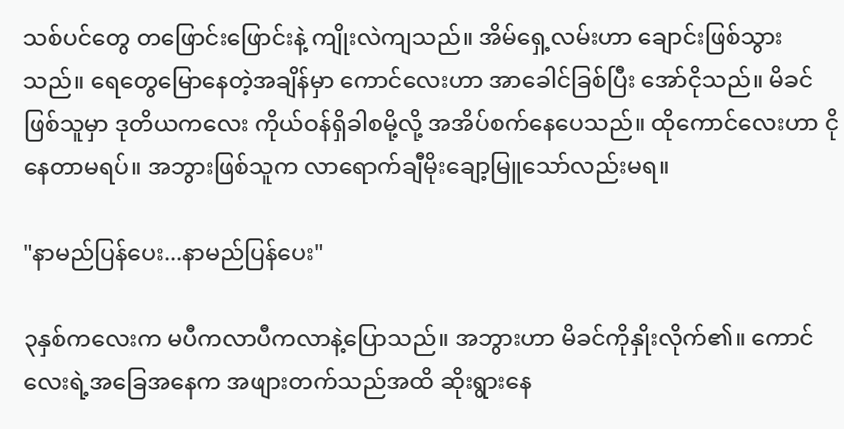သစ်ပင်တွေ တဖြောင်းဖြောင်းနဲ့ ကျိုးလဲကျသည်။ အိမ်ရှေ့လမ်းဟာ ချောင်းဖြစ်သွားသည်။ ရေတွေမြောနေတဲ့အချိန်မှာ ကောင်လေးဟာ အာခေါင်ခြစ်ပြီး အော်ငိုသည်။ မိခင်ဖြစ်သူမှာ ဒုတိယကလေး ကိုယ်ဝန်ရှိခါစမို့လို့ အအိပ်စက်နေပေသည်။ ထိုကောင်လေးဟာ ငိုနေတာမရပ်။ အဘွားဖြစ်သူက လာရောက်ချီမိုးချော့မြူသော်လည်းမရ။

"နာမည်ပြန်ပေး...နာမည်ပြန်ပေး"

၃နှစ်ကလေးက မပီကလာပီကလာနဲ့ပြောသည်။ အဘွားဟာ မိခင်ကိုနှိုးလိုက်၏။ ကောင်လေးရဲ့အခြေအနေက အဖျားတက်သည်အထိ ဆိုးရွားနေ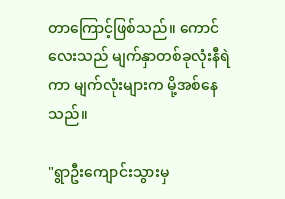တာကြောင့်ဖြစ်သည်။ ကောင်လေးသည် မျက်နှာတစ်ခုလုံးနီရဲကာ မျက်လုံးများက မို့အစ်နေသည်။

"ရွာဦးကျောင်းသွားမှ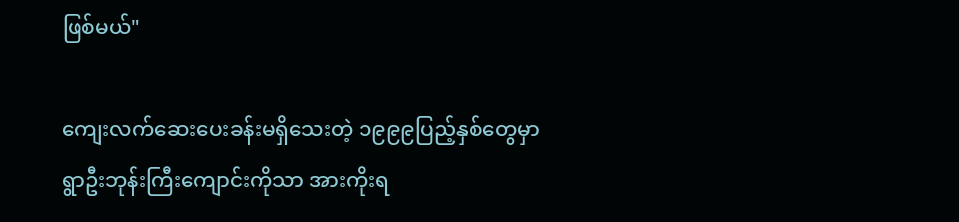ဖြစ်မယ်"

ကျေးလက်ဆေးပေးခန်းမရှိသေးတဲ့ ၁၉၉၉ပြည့်နှစ်တွေမှာ ရွာဦးဘုန်းကြီးကျောင်းကိုသာ အားကိုးရ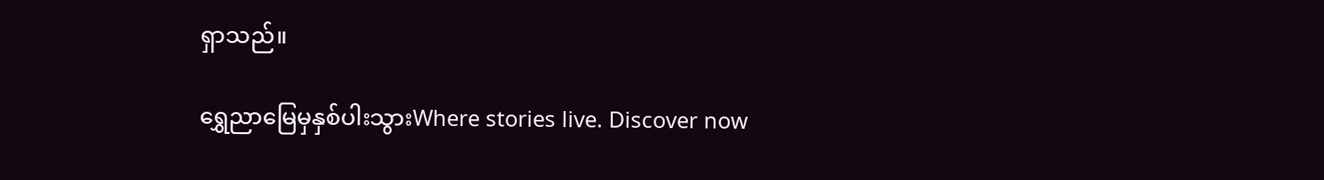ရှာသည်။

ရွှေညာမြေမှနှစ်ပါးသွားWhere stories live. Discover now